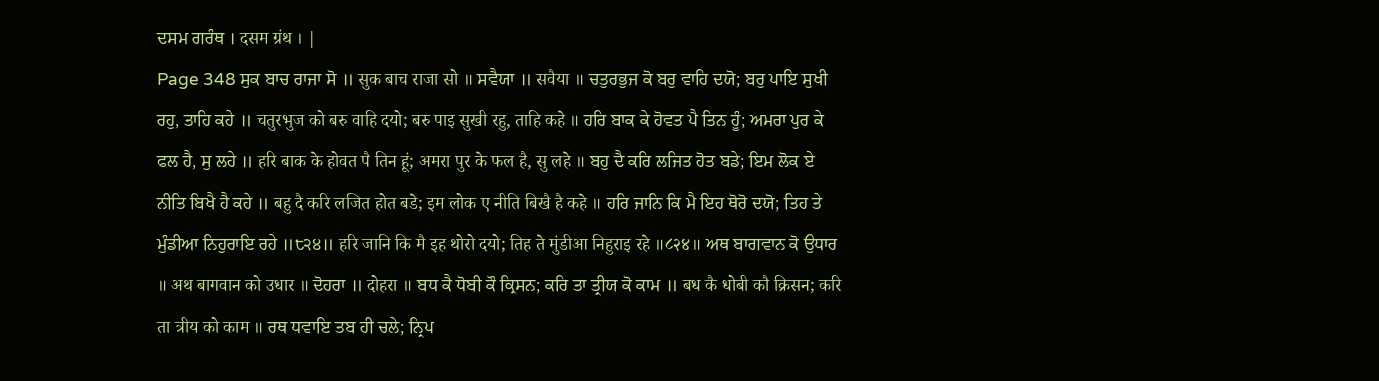ਦਸਮ ਗਰੰਥ । दसम ग्रंथ । |
Page 348 ਸੁਕ ਬਾਚ ਰਾਜਾ ਸੋ ॥ सुक बाच राजा सो ॥ ਸਵੈਯਾ ॥ सवैया ॥ ਚਤੁਰਭੁਜ ਕੋ ਬਰੁ ਵਾਹਿ ਦਯੋ; ਬਰੁ ਪਾਇ ਸੁਖੀ ਰਹੁ, ਤਾਹਿ ਕਹੇ ॥ चतुरभुज को बरु वाहि दयो; बरु पाइ सुखी रहु, ताहि कहे ॥ ਹਰਿ ਬਾਕ ਕੇ ਹੋਵਤ ਪੈ ਤਿਨ ਹੂੰ; ਅਮਰਾ ਪੁਰ ਕੇ ਫਲ ਹੈ, ਸੁ ਲਹੇ ॥ हरि बाक के होवत पै तिन हूं; अमरा पुर के फल है, सु लहे ॥ ਬਹੁ ਦੈ ਕਰਿ ਲਜਿਤ ਹੋਤ ਬਡੇ; ਇਮ ਲੋਕ ਏ ਨੀਤਿ ਬਿਖੈ ਹੈ ਕਹੇ ॥ बहु दै करि लजित होत बडे; इम लोक ए नीति बिखै है कहे ॥ ਹਰਿ ਜਾਨਿ ਕਿ ਮੈ ਇਹ ਥੋਰੋ ਦਯੋ; ਤਿਹ ਤੇ ਮੁੰਡੀਆ ਨਿਹੁਰਾਇ ਰਹੇ ॥੮੨੪॥ हरि जानि कि मै इह थोरो दयो; तिह ते मुंडीआ निहुराइ रहे ॥८२४॥ ਅਥ ਬਾਗਵਾਨ ਕੋ ਉਧਾਰ ॥ अथ बागवान को उधार ॥ ਦੋਹਰਾ ॥ दोहरा ॥ ਬਧ ਕੈ ਧੋਬੀ ਕੌ ਕ੍ਰਿਸਨ; ਕਰਿ ਤਾ ਤ੍ਰੀਯ ਕੋ ਕਾਮ ॥ बध कै धोबी कौ क्रिसन; करि ता त्रीय को काम ॥ ਰਥ ਧਵਾਇ ਤਬ ਹੀ ਚਲੇ; ਨ੍ਰਿਪ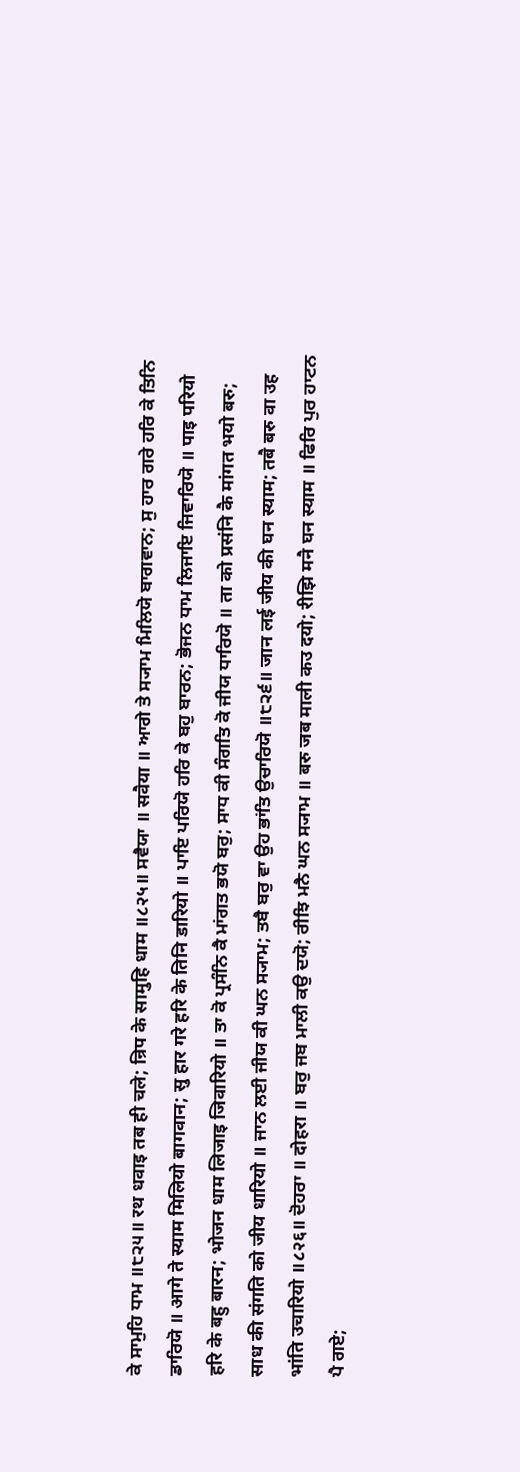ਕੇ ਸਾਮੁਹਿ ਧਾਮ ॥੮੨੫॥ रथ धवाइ तब ही चले; न्रिप के सामुहि धाम ॥८२५॥ ਸਵੈਯਾ ॥ सवैया ॥ ਆਗੇ ਤੇ ਸ੍ਯਾਮ ਮਿਲਿਯੋ ਬਾਗਵਾਨ; ਸੁ ਹਾਰ ਗਰੇ ਹਰਿ ਕੇ ਤਿਨਿ ਡਾਰਿਯੋ ॥ आगे ते स्याम मिलियो बागवान; सु हार गरे हरि के तिनि डारियो ॥ ਪਾਇ ਪਰਿਯੋ ਹਰਿ ਕੇ ਬਹੁ ਬਾਰਨ; ਭੋਜਨ ਧਾਮ ਲਿਜਾਇ ਜਿਵਾਰਿਯੋ ॥ पाइ परियो हरि के बहु बारन; भोजन धाम लिजाइ जिवारियो ॥ ਤਾ ਕੋ ਪ੍ਰਸੰਨਿ ਕੈ ਮਾਂਗਤ ਭਯੋ ਬਰੁ; ਸਾਧ ਕੀ ਸੰਗਤਿ ਕੋ ਜੀਯ ਧਾਰਿਯੋ ॥ ता को प्रसंनि कै मांगत भयो बरु; साध की संगति को जीय धारियो ॥ ਜਾਨ ਲਈ ਜੀਯ ਕੀ ਘਨ ਸ੍ਯਾਮ; ਤਬੈ ਬਰੁ ਵਾ ਉਹ ਭਾਂਤਿ ਉਚਾਰਿਯੋ ॥੮੨੬॥ जान लई जीय की घन स्याम; तबै बरु वा उह भांति उचारियो ॥८२६॥ ਦੋਹਰਾ ॥ दोहरा ॥ ਬਰੁ ਜਬ ਮਾਲੀ ਕਉ ਦਯੋ; ਰੀਝਿ ਮਨੈ ਘਨ ਸ੍ਯਾਮ ॥ बरु जब माली कउ दयो; रीझि मनै घन स्याम ॥ ਫਿਰਿ ਪੁਰ ਹਾਟਨ ਪੈ ਗਏ;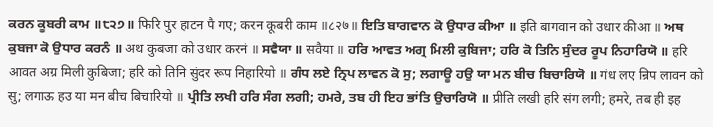ਕਰਨ ਕੂਬਰੀ ਕਾਮ ॥੮੨੭॥ फिरि पुर हाटन पै गए; करन कूबरी काम ॥८२७॥ ਇਤਿ ਬਾਗਵਾਨ ਕੋ ਉਧਾਰ ਕੀਆ ॥ इति बागवान को उधार कीआ ॥ ਅਥ ਕੁਬਜਾ ਕੋ ਉਧਾਰ ਕਰਨੰ ॥ अथ कुबजा को उधार करनं ॥ ਸਵੈਯਾ ॥ सवैया ॥ ਹਰਿ ਆਵਤ ਅਗ੍ਰ ਮਿਲੀ ਕੁਬਿਜਾ; ਹਰਿ ਕੋ ਤਿਨਿ ਸੁੰਦਰ ਰੂਪ ਨਿਹਾਰਿਯੋ ॥ हरि आवत अग्र मिली कुबिजा; हरि को तिनि सुंदर रूप निहारियो ॥ ਗੰਧ ਲਏ ਨ੍ਰਿਪ ਲਾਵਨ ਕੋ ਸੁ; ਲਗਾਊ ਹਉ ਯਾ ਮਨ ਬੀਚ ਬਿਚਾਰਿਯੋ ॥ गंध लए न्रिप लावन को सु; लगाऊ हउ या मन बीच बिचारियो ॥ ਪ੍ਰੀਤਿ ਲਖੀ ਹਰਿ ਸੰਗ ਲਗੀ; ਹਮਰੇ, ਤਬ ਹੀ ਇਹ ਭਾਂਤਿ ਉਚਾਰਿਯੋ ॥ प्रीति लखी हरि संग लगी; हमरे, तब ही इह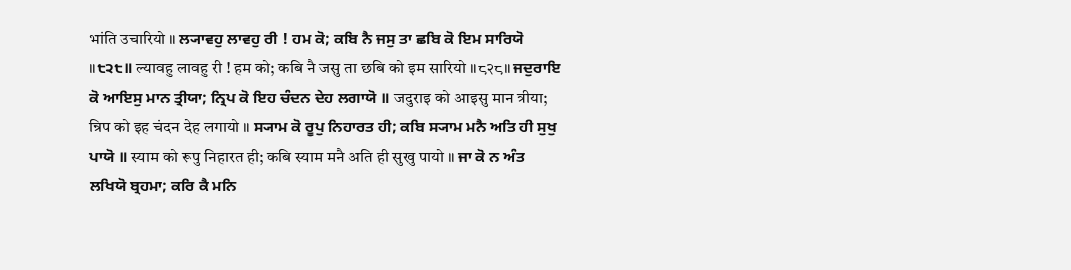भांति उचारियो ॥ ਲ੍ਯਾਵਹੁ ਲਾਵਹੁ ਰੀ ! ਹਮ ਕੋ; ਕਬਿ ਨੈ ਜਸੁ ਤਾ ਛਬਿ ਕੋ ਇਮ ਸਾਰਿਯੋ ॥੮੨੮॥ ल्यावहु लावहु री ! हम को; कबि नै जसु ता छबि को इम सारियो ॥८२८॥ ਜਦੁਰਾਇ ਕੋ ਆਇਸੁ ਮਾਨ ਤ੍ਰੀਯਾ; ਨ੍ਰਿਪ ਕੋ ਇਹ ਚੰਦਨ ਦੇਹ ਲਗਾਯੋ ॥ जदुराइ को आइसु मान त्रीया; न्रिप को इह चंदन देह लगायो ॥ ਸ੍ਯਾਮ ਕੋ ਰੂਪੁ ਨਿਹਾਰਤ ਹੀ; ਕਬਿ ਸ੍ਯਾਮ ਮਨੈ ਅਤਿ ਹੀ ਸੁਖੁ ਪਾਯੋ ॥ स्याम को रूपु निहारत ही; कबि स्याम मनै अति ही सुखु पायो ॥ ਜਾ ਕੋ ਨ ਅੰਤ ਲਖਿਯੋ ਬ੍ਰਹਮਾ; ਕਰਿ ਕੈ ਮਨਿ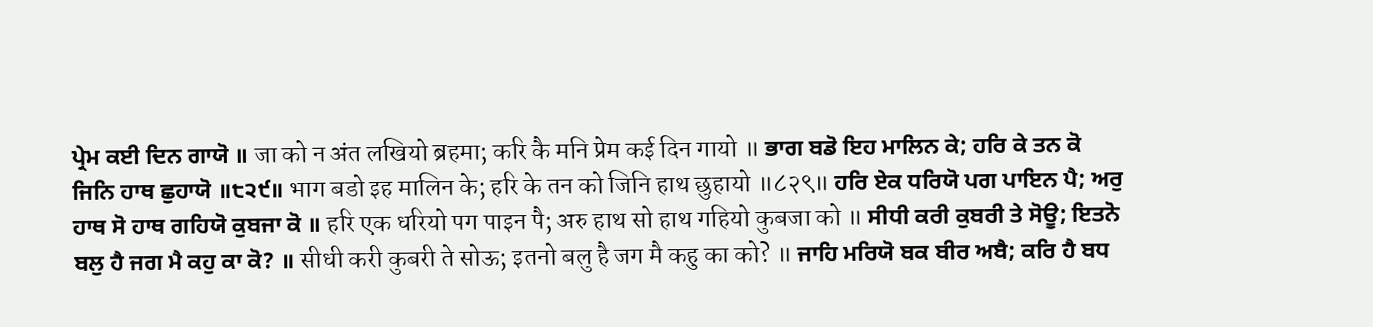ਪ੍ਰੇਮ ਕਈ ਦਿਨ ਗਾਯੋ ॥ जा को न अंत लखियो ब्रहमा; करि कै मनि प्रेम कई दिन गायो ॥ ਭਾਗ ਬਡੋ ਇਹ ਮਾਲਿਨ ਕੇ; ਹਰਿ ਕੇ ਤਨ ਕੋ ਜਿਨਿ ਹਾਥ ਛੁਹਾਯੋ ॥੮੨੯॥ भाग बडो इह मालिन के; हरि के तन को जिनि हाथ छुहायो ॥८२९॥ ਹਰਿ ਏਕ ਧਰਿਯੋ ਪਗ ਪਾਇਨ ਪੈ; ਅਰੁ ਹਾਥ ਸੋ ਹਾਥ ਗਹਿਯੋ ਕੁਬਜਾ ਕੋ ॥ हरि एक धरियो पग पाइन पै; अरु हाथ सो हाथ गहियो कुबजा को ॥ ਸੀਧੀ ਕਰੀ ਕੁਬਰੀ ਤੇ ਸੋਊ; ਇਤਨੋ ਬਲੁ ਹੈ ਜਗ ਮੈ ਕਹੁ ਕਾ ਕੋ? ॥ सीधी करी कुबरी ते सोऊ; इतनो बलु है जग मै कहु का को? ॥ ਜਾਹਿ ਮਰਿਯੋ ਬਕ ਬੀਰ ਅਬੈ; ਕਰਿ ਹੈ ਬਧ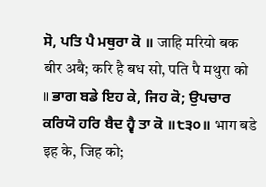ਸੋ, ਪਤਿ ਪੈ ਮਥੁਰਾ ਕੋ ॥ जाहि मरियो बक बीर अबै; करि है बध सो, पति पै मथुरा को ॥ ਭਾਗ ਬਡੇ ਇਹ ਕੇ, ਜਿਹ ਕੋ; ਉਪਚਾਰ ਕਰਿਯੋ ਹਰਿ ਬੈਦ ਹ੍ਵੈ ਤਾ ਕੋ ॥੮੩੦॥ भाग बडे इह के, जिह को;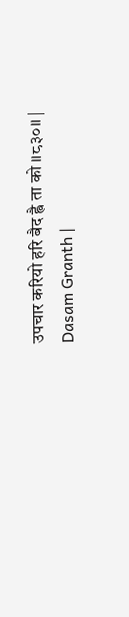उपचार करियो हरि बैद ह्वै ता को ॥८३०॥ |
Dasam Granth |